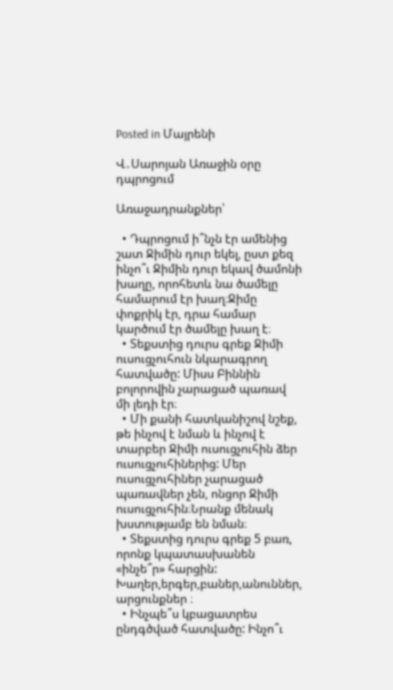Posted in Մայրենի

Վ․Սարոյան Առաջին օրը դպրոցում

Առաջադրանքներ՝

  • Դպրոցում ի՞նչն էր ամենից շատ Ջիմին դուր եկել, ըստ քեզ ինչո՞ւ Ջիմին դուր եկավ ծամոնի խաղը, որոհետև նա ծամելը համարում էր խաղ։Ջիմը փոքրիկ էր, դրա համար կարծում էր ծամելը խաղ է։
  • Տեքստից դուրս գրեք Ջիմի ուսուցչուհուն նկարագրող հատվածը: Միսս Բիննին բոլորովին չարացած պառավ մի լեդի էր։
  • Մի քանի հատկանիշով նշեք, թե ինչով է նման և ինչով է տարբեր Ջիմի ուսուցչուհին ձեր ուսուցչուհիներից: Մեր ուսուցչուհիներ չարացած պառավներ չեն, ոնցոր Ջիմի ուսուցչուհին։Նրանք մենակ խստությամբ են նման։
  • Տեքստից դուրս գրեք 5 բառ, որոնք կպատասխանեն «ինչե՞ր» հարցին: Խաղեր,երգեր,բաներ,անուններ, արցունքներ ։
  • Ինչպե՞ս կբացատրես ընդգծված հատվածը: Ինչո՞ւ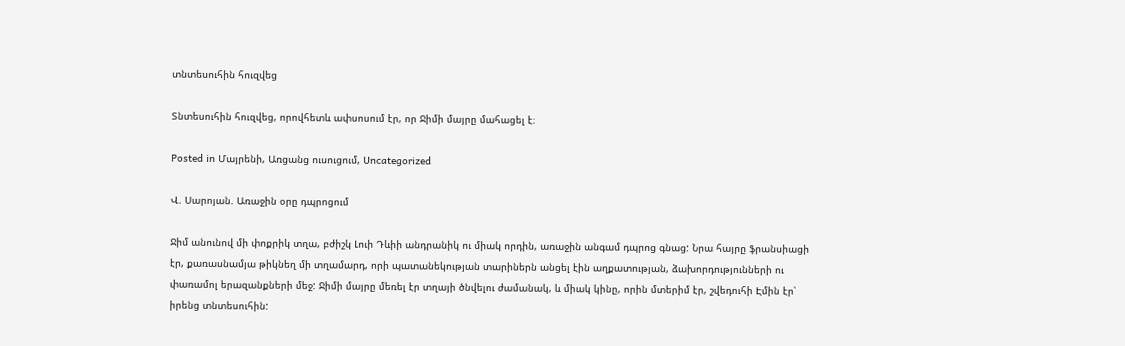տնտեսուհին հուզվեց

Տնտեսուհին հուզվեց, որովհետև ափսոսում էր, որ Ջիմի մայրը մահացել է։

Posted in Մայրենի, Առցանց ուսուցում, Uncategorized

Վ. Սարոյան. Առաջին օրը դպրոցում

Ջիմ անունով մի փոքրիկ տղա, բժիշկ Լուի Դևիի անդրանիկ ու միակ որդին, առաջին անգամ դպրոց գնաց: Նրա հայրը ֆրանսիացի էր, քառասնամյա թիկնեղ մի տղամարդ, որի պատանեկության տարիներն անցել էին աղքատության, ձախորդությունների ու փառամոլ երազանքների մեջ: Ջիմի մայրը մեռել էր տղայի ծնվելու ժամանակ, և միակ կինը, որին մտերիմ էր, շվեդուհի Էմին էր՝ իրենց տնտեսուհին: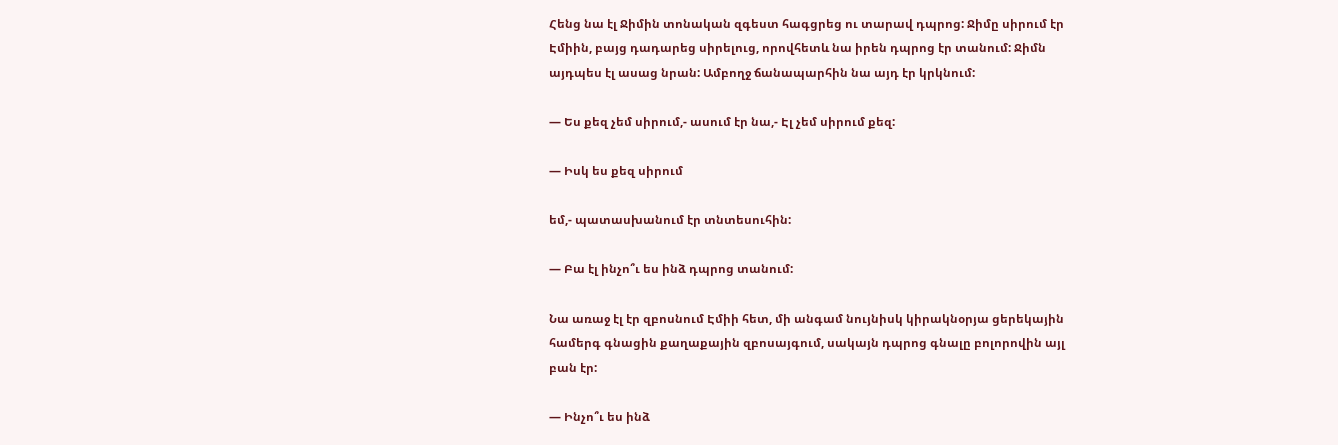Հենց նա էլ Ջիմին տոնական զգեստ հագցրեց ու տարավ դպրոց: Ջիմը սիրում էր Էմիին, բայց դադարեց սիրելուց, որովհետև նա իրեն դպրոց էր տանում: Ջիմն այդպես էլ ասաց նրան: Ամբողջ ճանապարհին նա այդ էր կրկնում:

— Ես քեզ չեմ սիրում,- ասում էր նա,- Էլ չեմ սիրում քեզ:

— Իսկ ես քեզ սիրում

եմ,- պատասխանում էր տնտեսուհին:

— Բա էլ ինչո՞ւ ես ինձ դպրոց տանում:

Նա առաջ էլ էր զբոսնում Էմիի հետ, մի անգամ նույնիսկ կիրակնօրյա ցերեկային համերգ գնացին քաղաքային զբոսայգում, սակայն դպրոց գնալը բոլորովին այլ բան էր:

— Ինչո՞ւ ես ինձ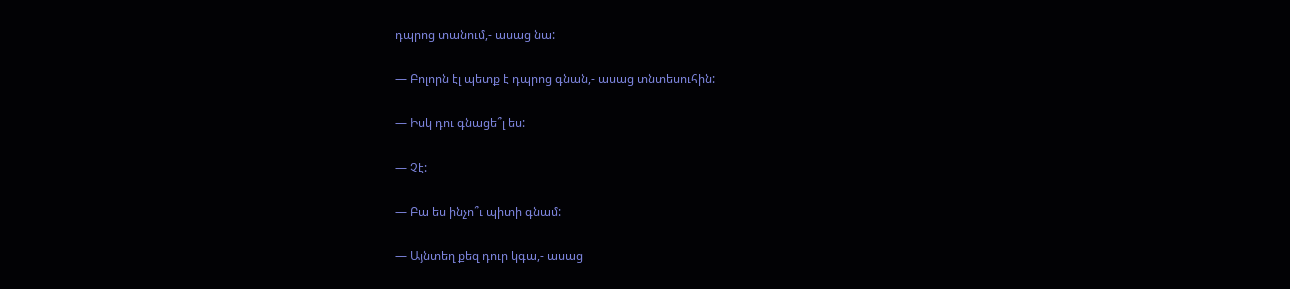դպրոց տանում,- ասաց նա:

— Բոլորն էլ պետք է դպրոց գնան,- ասաց տնտեսուհին:

— Իսկ դու գնացե՞լ ես:

— Չէ:

— Բա ես ինչո՞ւ պիտի գնամ:

— Այնտեղ քեզ դուր կգա,- ասաց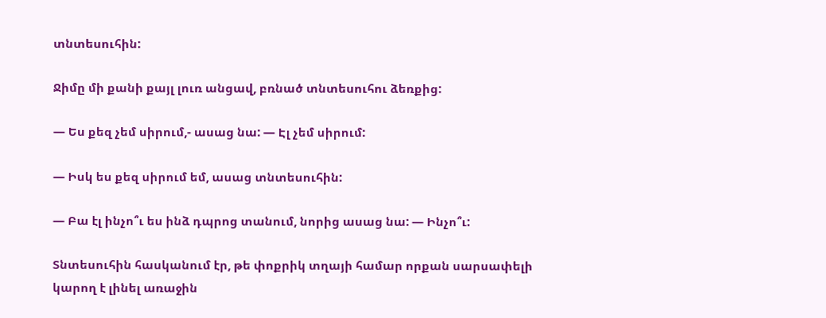տնտեսուհին:

Ջիմը մի քանի քայլ լուռ անցավ, բռնած տնտեսուհու ձեռքից:

— Ես քեզ չեմ սիրում,- ասաց նա: — Էլ չեմ սիրում:

— Իսկ ես քեզ սիրում եմ, ասաց տնտեսուհին:

— Բա էլ ինչո՞ւ ես ինձ դպրոց տանում, նորից ասաց նա: — Ինչո՞ւ:

Տնտեսուհին հասկանում էր, թե փոքրիկ տղայի համար որքան սարսափելի կարող է լինել առաջին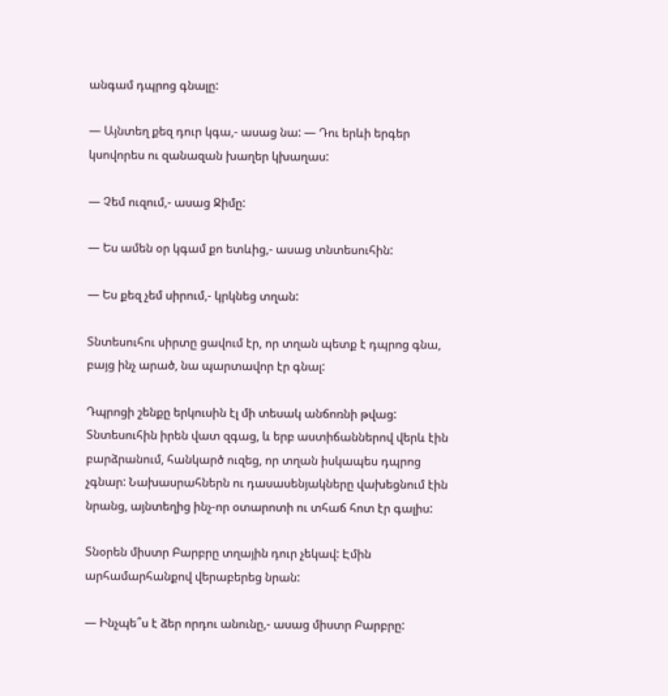անգամ դպրոց գնալը:

— Այնտեղ քեզ դուր կգա,- ասաց նա: — Դու երևի երգեր կսովորես ու զանազան խաղեր կխաղաս:

— Չեմ ուզում,- ասաց Ջիմը:

— Ես ամեն օր կգամ քո ետևից,- ասաց տնտեսուհին:

— Ես քեզ չեմ սիրում,- կրկնեց տղան:

Տնտեսուհու սիրտը ցավում էր, որ տղան պետք է դպրոց գնա, բայց ինչ արած, նա պարտավոր էր գնալ:

Դպրոցի շենքը երկուսին էլ մի տեսակ անճոռնի թվաց: Տնտեսուհին իրեն վատ զգաց, և երբ աստիճաններով վերև էին բարձրանում, հանկարծ ուզեց, որ տղան իսկապես դպրոց չգնար: Նախասրահներն ու դասասենյակները վախեցնում էին նրանց, այնտեղից ինչ-որ օտարոտի ու տհաճ հոտ էր գալիս:

Տնօրեն միստր Բարբրը տղային դուր չեկավ: Էմին արհամարհանքով վերաբերեց նրան:

— Ինչպե՞ս է ձեր որդու անունը,- ասաց միստր Բարբրը: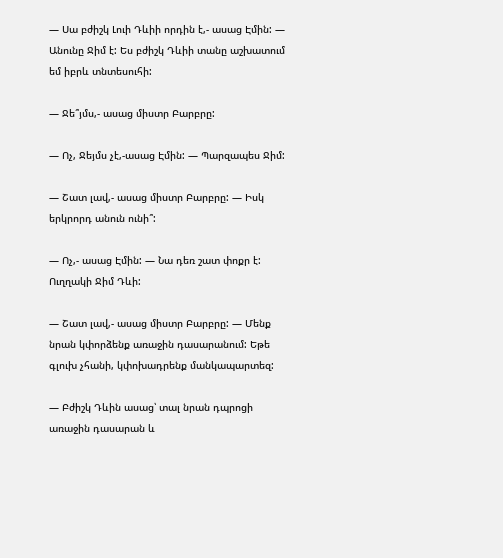— Սա բժիշկ Լուի Դևիի որդին է,- ասաց Էմին: — Անունը Ջիմ է: Ես բժիշկ Դևիի տանը աշխատում եմ իբրև տնտեսուհի:

— Ջե՞յմս,- ասաց միստր Բարբրը:

— Ոչ, Ջեյմս չէ,-ասաց Էմին: — Պարզապես Ջիմ:

— Շատ լավ,- ասաց միստր Բարբրը: — Իսկ երկրորդ անուն ունի՞:

— Ոչ,- ասաց Էմին: — Նա դեռ շատ փոքր է: Ուղղակի Ջիմ Դևի:

— Շատ լավ,- ասաց միստր Բարբրը: — Մենք նրան կփորձենք առաջին դասարանում: Եթե գլուխ չհանի, կփոխադրենք մանկապարտեզ:

— Բժիշկ Դևին ասաց՝ տալ նրան դպրոցի առաջին դասարան և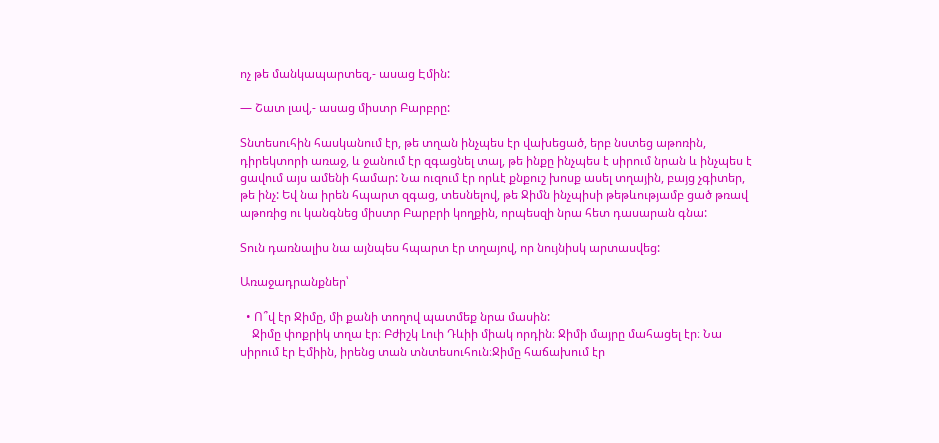ոչ թե մանկապարտեզ,- ասաց Էմին:

— Շատ լավ,- ասաց միստր Բարբրը:

Տնտեսուհին հասկանում էր, թե տղան ինչպես էր վախեցած, երբ նստեց աթոռին, դիրեկտորի առաջ, և ջանում էր զգացնել տալ, թե ինքը ինչպես է սիրում նրան և ինչպես է ցավում այս ամենի համար: Նա ուզում էր որևէ քնքուշ խոսք ասել տղային, բայց չգիտեր, թե ինչ: Եվ նա իրեն հպարտ զգաց, տեսնելով, թե Ջիմն ինչպիսի թեթևությամբ ցած թռավ աթոռից ու կանգնեց միստր Բարբրի կողքին, որպեսզի նրա հետ դասարան գնա:

Տուն դառնալիս նա այնպես հպարտ էր տղայով, որ նույնիսկ արտասվեց:

Առաջադրանքներ՝

  • Ո՞վ էր Ջիմը, մի քանի տողով պատմեք նրա մասին:
    Ջիմը փոքրիկ տղա էր։ Բժիշկ Լուի Դևիի միակ որդին։ Ջիմի մայրը մահացել էր։ Նա սիրում էր Էմիին, իրենց տան տնտեսուհուն։Ջիմը հաճախում էր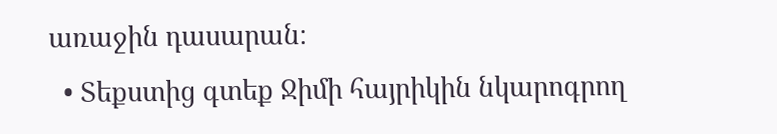առաջին դասարան։
  • Տեքստից գտեք Ջիմի հայրիկին նկարոգրող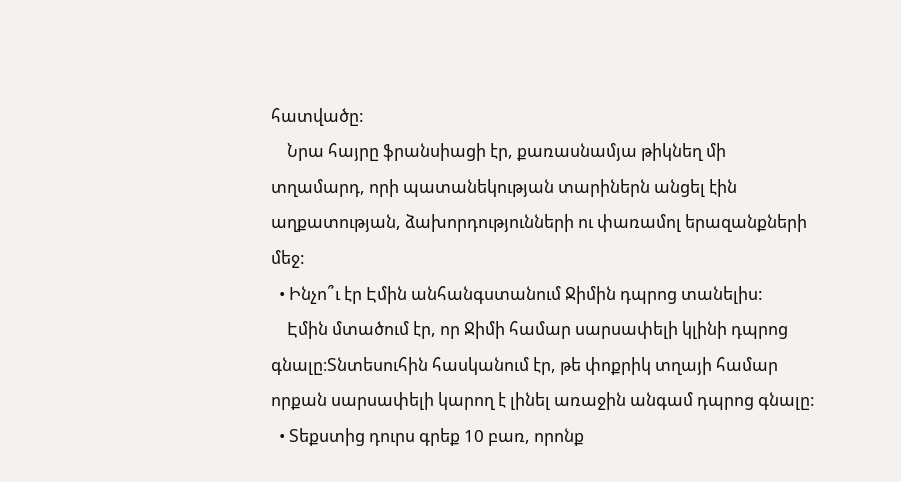հատվածը:
    Նրա հայրը ֆրանսիացի էր, քառասնամյա թիկնեղ մի տղամարդ, որի պատանեկության տարիներն անցել էին աղքատության, ձախորդությունների ու փառամոլ երազանքների մեջ:
  • Ինչո՞ւ էր Էմին անհանգստանում Ջիմին դպրոց տանելիս:
    Էմին մտածում էր, որ Ջիմի համար սարսափելի կլինի դպրոց գնալը։Տնտեսուհին հասկանում էր, թե փոքրիկ տղայի համար որքան սարսափելի կարող է լինել առաջին անգամ դպրոց գնալը:
  • Տեքստից դուրս գրեք 10 բառ, որոնք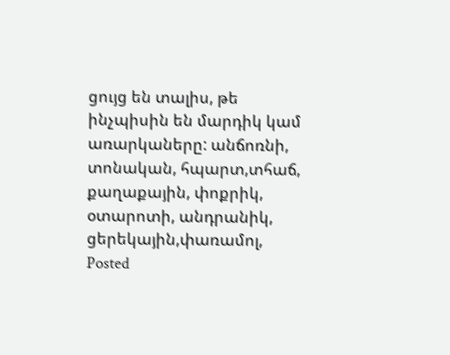ցույց են տալիս, թե ինչպիսին են մարդիկ կամ առարկաները: անճոռնի, տոնական, հպարտ,տհաճ, քաղաքային, փոքրիկ, օտարոտի, անդրանիկ, ցերեկային,փառամոլ,
Posted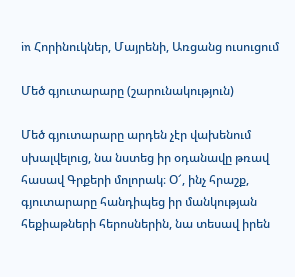in Հորինուկներ, Մայրենի, Առցանց ուսուցում

Մեծ գյուտարարը (շարունակություն)

Մեծ գյուտարարը արդեն չէր վախենում սխալվելուց, նա նստեց իր օդանավը թռավ հասավ Գրքերի մոլորակ։ Օ՜, ինչ հրաշք, գյուտարարը հանդիպեց իր մանկության հեքիաթների հերոսներին, նա տեսավ իրեն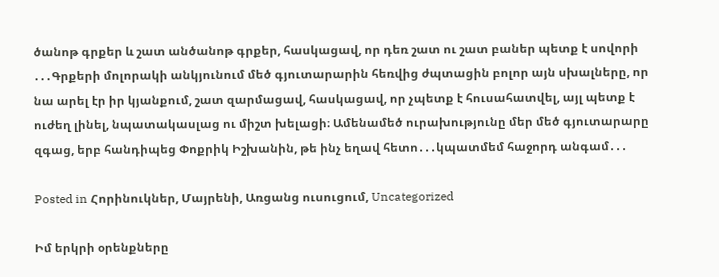ծանոթ գրքեր և շատ անծանոթ գրքեր, հասկացավ, որ դեռ շատ ու շատ բաներ պետք է սովորի ․․․Գրքերի մոլորակի անկյունում մեծ գյուտարարին հեռվից ժպտացին բոլոր այն սխալները, որ նա արել էր իր կյանքում, շատ զարմացավ, հասկացավ, որ չպետք է հուսահատվել, այլ պետք է ուժեղ լինել, նպատակասլաց ու միշտ խելացի։ Ամենամեծ ուրախությունը մեր մեծ գյուտարարը զգաց, երբ հանդիպեց Փոքրիկ Իշխանին, թե ինչ եղավ հետո․․․կպատմեմ հաջորդ անգամ․․․

Posted in Հորինուկներ, Մայրենի, Առցանց ուսուցում, Uncategorized

Իմ երկրի օրենքները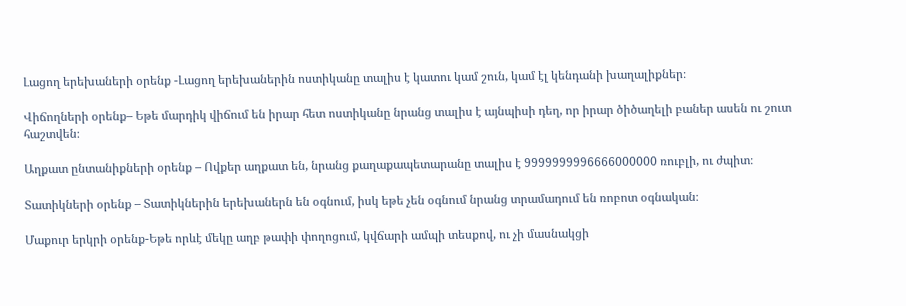Լացող երեխաների օրենք -Լացող երեխաներին ոստիկանը տալիս է կատու կամ շուն, կամ էլ կենդանի խաղալիքներ։

Վիճողների օրենք– Եթե մարդիկ վիճում են իրար հետ ոստիկանը նրանց տալիս է այնպիսի դեղ, որ իրար ծիծաղելի բաներ ասեն ու շուտ հաշտվեն։

Աղքատ ընտանիքների օրենք – Ովքեր աղքատ են, նրանց քաղաքապետարանը տալիս է 9999999996666000000 ռուբլի, ու ժպիտ։

Տատիկների օրենք – Տատիկներին երեխաներն են օգնում, իսկ եթե չեն օգնում նրանց տրամադում են ռոբոտ օգնական։

Մաքուր երկրի օրենք-Եթե որևէ մեկը աղբ թափի փողոցում, կվճարի ամպի տեսքով, ու չի մասնակցի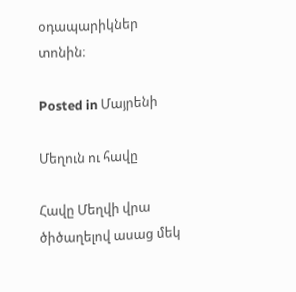օդապարիկներ տոնին։

Posted in Մայրենի

Մեղուն ու հավը

Հավը Մեղվի վրա ծիծաղելով ասաց մեկ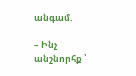անգամ.

– Ինչ անշնորհք ՝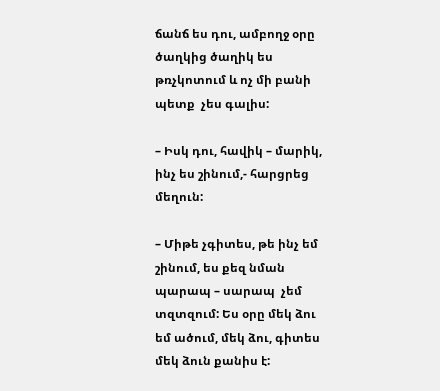ճանճ ես դու, ամբողջ օրը ծաղկից ծաղիկ ես թռչկոտում և ոչ մի բանի պետք  չես գալիս:

– Իսկ դու, հավիկ – մարիկ, ինչ ես շինում,- հարցրեց մեղուն:

– Միթե չգիտես, թե ինչ եմ շինում, ես քեզ նման պարապ – սարապ  չեմ տզտզում: Ես օրը մեկ ձու  եմ ածում, մեկ ձու, գիտես մեկ ձուն քանիս է: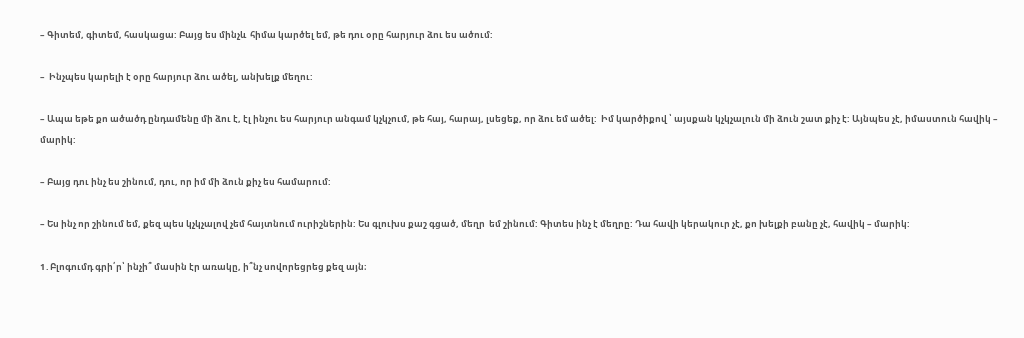– Գիտեմ, գիտեմ, հասկացա: Բայց ես մինչև  հիմա կարծել եմ, թե դու օրը հարյուր ձու ես ածում:

–  Ինչպես կարելի է օրը հարյուր ձու ածել, անխելք մեղու:

– Ապա եթե քո ածածդ ընդամենը մի ձու է, էլ ինչու ես հարյուր անգամ կչկչում, թե հայ, հարայ, լսեցեք, որ ձու եմ ածել:  Իմ կարծիքով ՝ այսքան կչկչալուն մի ձուն շատ քիչ է: Այնպես չէ, իմաստուն հավիկ – մարիկ:

– Բայց դու ինչ ես շինում, դու, որ իմ մի ձուն քիչ ես համարում:

– Ես ինչ որ շինում եմ, քեզ պես կչկչալով չեմ հայտնում ուրիշներին: Ես գլուխս քաշ գցած, մեղր  եմ շինում: Գիտես ինչ է մեղրը: Դա հավի կերակուր չէ, քո խելքի բանը չէ, հավիկ – մարիկ:

1․Բլոգումդ գրի՛ր՝ ինչի՞ մասին էր առակը, ի՞նչ սովորեցրեց քեզ այն։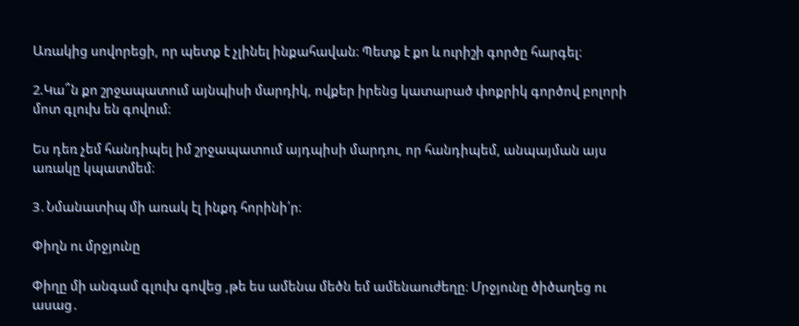Առակից սովորեցի, որ պետք է չլինել ինքահավան։ Պետք է քո և ուրիշի գործը հարգել։

2.Կա՞ն քո շրջապատում այնպիսի մարդիկ, ովքեր իրենց կատարած փոքրիկ գործով բոլորի մոտ գլուխ են գովում։

Ես դեռ չեմ հանդիպել իմ շրջապատում այդպիսի մարդու, որ հանդիպեմ, անպայման այս առակը կպատմեմ։

3․Նմանատիպ մի առակ էլ ինքդ հորինի՛ր։

Փիղն ու մրջյունը

Փիղը մի անգամ գլուխ գովեց ,թե ես ամենա մեծն եմ ամենաուժեղը։ Մրջյունը ծիծաղեց ու ասաց․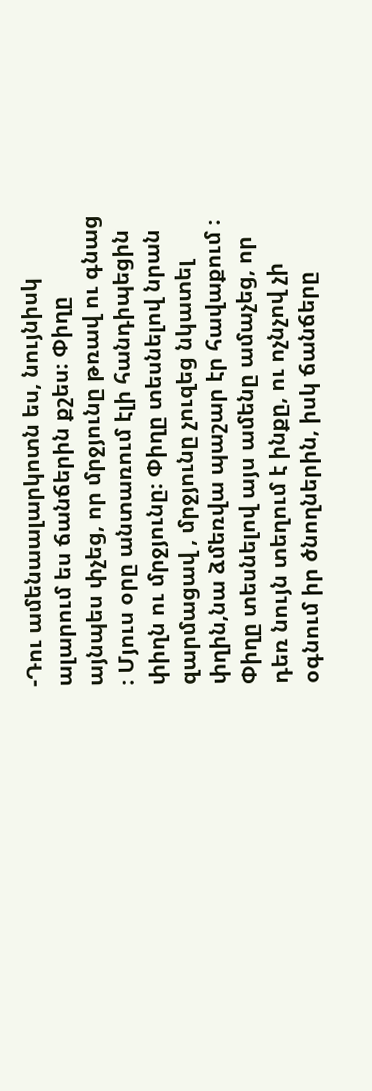-Դու ամենաալարկոտն ես, նույնիսկ ալարում ես ճանճերին քշես։ Փիղը այնպես փչեց, որ մրջյունը թռավ ու գնաց ։ Մյուս օրը անտառում էլի հանդիպեցին փիղն ու մրջյունը։ Փիղը տեսնելով նրան զարմացավ , մրջյունը չուզեց նկատել փղին,նա ձմեռվա պաշար էր հավաքում ։ Փիղը տեսնելով այս ամենը ամաչեց, որ դեռ նույն տեղում է ինքը, ու ոչնչով չի օգնում իր ծնողներին, իսկ ճանճերը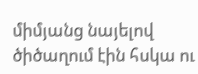միմյանց նայելով ծիծաղում էին հսկա ու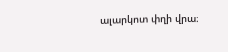ալարկոտ փղի վրա։